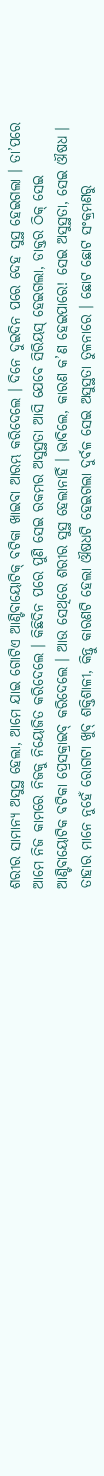ଶରୀର ସାମାନ୍ୟ ଅସୁସ୍ଥ ହେଲା, ଆମେ ଯାଇ ଗୋଟିଏ ଆଣ୍ଟିବାୟୋଟିକ୍ ବଟିକା ଖାଇବା ଆରମ୍ଭ କରିଦେଲେ । ଦିନେ ଦୁଇଦିନ ପରେ ଦେହ ସୁସ୍ଥ ହେଇଗଲା । ତା’ପରେ ଆମେ ନିଜ କାମରେ ନିଜକୁ ନିୟୋଜିତ କରିଦେଲେ । କିଛିଦିନ ପରେ ପୁଣି ସେଇ ରକମର ଅସୁସ୍ଥତା ଆସି ଯେବେ ସିରିୟସ୍ ହେଇଗଲା, ଡାକ୍ତର ଠିକ୍ ସେଇ ଆଣ୍ଟିବାୟୋଟିକ ବଟିକା ପ୍ରେସକ୍ରାଇବ୍ କରିଦେଲେ । ଆଉ ସେଥିରେ ଶରୀର ସୁସ୍ଥ ହେଲାନାହିଁ । ଭାବିଲେ, କାରଣ କ’ଣ ହେଇପାରେ! ସେଇ ଅସୁସ୍ଥତା, ସେଇ ଔଷଧ । ତାହାର ମାନେ ନୁହେଁ ରୋଗଟା ଖୁବ୍ ଶକ୍ତିଶାଳୀ, କିନ୍ତୁ କାରଣଟି ହେଲା ଔଷଧଟି ହେଇଗଲା ଦୁର୍ବଳ ସେଇ ଅସୁସ୍ଥତା ତୁଳନାରେ । ଛୋଟ ଛୋଟ ସଂକ୍ରମଣରୁ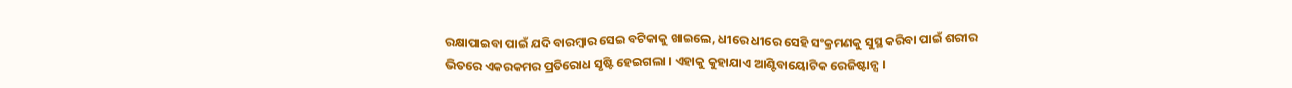ରକ୍ଷାପାଇବା ପାଇଁ ଯଦି ବାରମ୍ବାର ସେଇ ବଟିକାକୁ ଖାଇଲେ, ଧୀରେ ଧୀରେ ସେହି ସଂକ୍ରମଣକୁ ସୁସ୍ଥ କରିବା ପାଇଁ ଶରୀର ଭିତରେ ଏକରକମର ପ୍ରତିରୋଧ ସୃଷ୍ଟି ହେଇଗଲା । ଏହାକୁ କୁହାଯାଏ ଆଣ୍ଟିବାୟୋଟିକ ରେଜିଷ୍ଟାନ୍ସ ।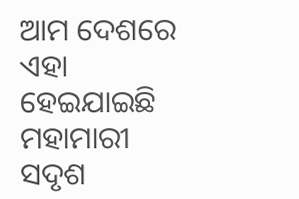ଆମ ଦେଶରେ ଏହା ହେଇଯାଇଛି ମହାମାରୀ ସଦୃଶ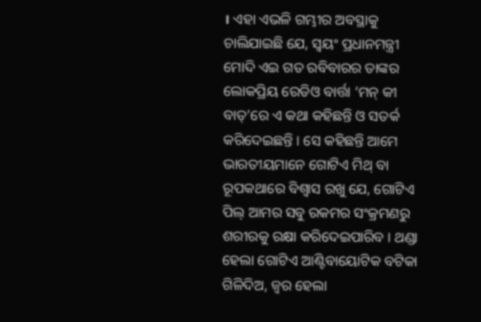। ଏହା ଏଭଳି ଗମ୍ଭୀର ଅବସ୍ଥାକୁ ଚାଲିଯାଇଛି ଯେ, ସ୍ୱୟଂ ପ୍ରଧାନମନ୍ତ୍ରୀ ମୋଦି ଏଇ ଗତ ରବିବାରର ତାଙ୍କର ଲୋକପ୍ରିୟ ରେଡିଓ ବାର୍ତ୍ତା ‘ମନ୍ କୀ ବାତ୍’ରେ ଏ କଥା କହିଛନ୍ତି ଓ ସତର୍କ କରିଦେଇଛନ୍ତି । ସେ କହିଛନ୍ତି ଆମେ ଭାରତୀୟମାନେ ଗୋଟିଏ ମିଥ୍ ବା ରୂପକଥାରେ ବିଶ୍ୱାସ ରଖୁ ଯେ, ଗୋଟିଏ ପିଲ୍ ଆମର ସବୁ ରକମର ସଂକ୍ରମଣରୁ ଶରୀରକୁ ରକ୍ଷା କରିଦେଇପାରିବ । ଥଣ୍ଡା ହେଲା ଗୋଟିଏ ଆଣ୍ଟିବାୟୋଟିକ ବଟିକା ଗିଳିଦିଅ, ଜ୍ୱର ହେଲା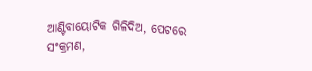ଆଣ୍ଟିବାୟୋଟିକ ଗିଳିଦିଅ, ପେଟରେ ସଂକ୍ରମଣ,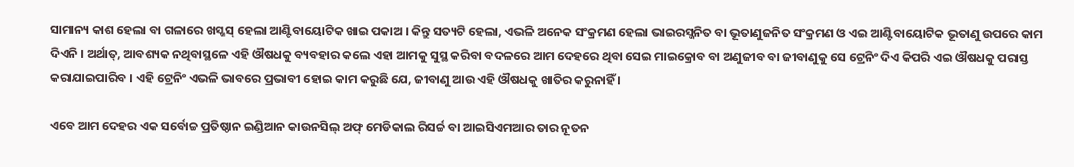ସାମାନ୍ୟ କାଶ ହେଲା ବା ଗଳାରେ ଖସ୍ଖସ୍ ହେଲା ଆଣ୍ଟିବାୟୋଟିକ ଖାଇ ପକାଅ । କିନ୍ତୁ ସତ୍ୟଟି ହେଲା, ଏଭଳି ଅନେକ ସଂକ୍ରମଣ ହେଲା ଭାଇରସ୍ଜନିତ ବା ଭୂତାଣୁଜନିତ ସଂକ୍ରମଣ ଓ ଏଇ ଆଣ୍ଟିବାୟୋଟିକ ଭୂତାଣୁ ଉପରେ କାମ ଦିଏନି । ଅର୍ଥାତ୍, ଆବଶ୍ୟକ ନଥିବାସ୍ଥଳେ ଏହି ଔଷଧକୁ ବ୍ୟବହାର କଲେ ଏହା ଆମକୁ ସୁସ୍ଥ କରିବା ବଦଳରେ ଆମ ଦେହରେ ଥିବା ସେଇ ମାଇକ୍ରୋବ ବା ଅଣୁଜୀବ ବା ଜୀବାଣୁକୁ ସେ ଟ୍ରେନିଂ ଦିଏ କିପରି ଏଇ ଔଷଧକୁ ପରାସ୍ତ କରାଯାଇପାରିବ । ଏହି ଟ୍ରେନିଂ ଏଭଳି ଭାବରେ ପ୍ରଭାବୀ ହୋଇ କାମ କରୁଛି ଯେ, ଜୀବାଣୁ ଆଉ ଏହି ଔଷଧକୁ ଖାତିର କରୁନାହିଁ ।

ଏବେ ଆମ ଦେହର ଏକ ସର୍ବୋଚ୍ଚ ପ୍ରତିଷ୍ଠାନ ଇଣ୍ଡିଆନ କାଉନସିଲ୍ ଅଫ୍ ମେଡିକାଲ ରିସର୍ଚ୍ଚ ବା ଆଇସିଏମଆର ତାର ନୂତନ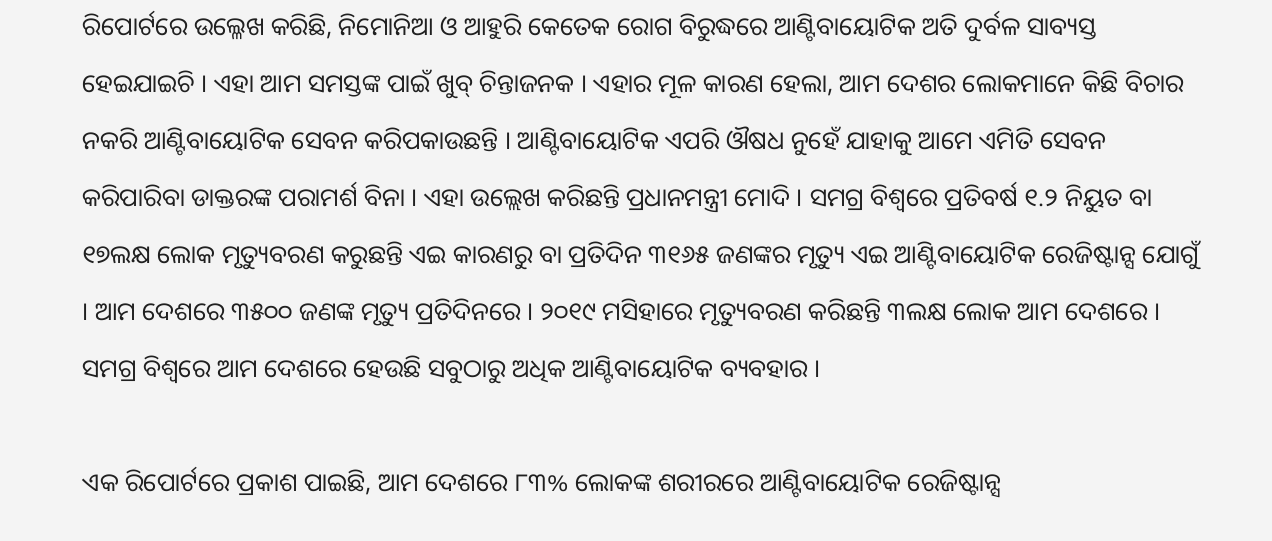ରିପୋର୍ଟରେ ଉଲ୍ଳେଖ କରିଛି, ନିମୋନିଆ ଓ ଆହୁରି କେତେକ ରୋଗ ବିରୁଦ୍ଧରେ ଆଣ୍ଟିବାୟୋଟିକ ଅତି ଦୁର୍ବଳ ସାବ୍ୟସ୍ତ ହେଇଯାଇଚି । ଏହା ଆମ ସମସ୍ତଙ୍କ ପାଇଁ ଖୁବ୍ ଚିନ୍ତାଜନକ । ଏହାର ମୂଳ କାରଣ ହେଲା, ଆମ ଦେଶର ଲୋକମାନେ କିଛି ବିଚାର ନକରି ଆଣ୍ଟିବାୟୋଟିକ ସେବନ କରିପକାଉଛନ୍ତି । ଆଣ୍ଟିବାୟୋଟିକ ଏପରି ଔଷଧ ନୁହେଁ ଯାହାକୁ ଆମେ ଏମିତି ସେବନ କରିପାରିବା ଡାକ୍ତରଙ୍କ ପରାମର୍ଶ ବିନା । ଏହା ଉଲ୍ଲେଖ କରିଛନ୍ତି ପ୍ରଧାନମନ୍ତ୍ରୀ ମୋଦି । ସମଗ୍ର ବିଶ୍ୱରେ ପ୍ରତିବର୍ଷ ୧.୨ ନିୟୁତ ବା ୧୭ଲକ୍ଷ ଲୋକ ମୃତ୍ୟୁବରଣ କରୁଛନ୍ତି ଏଇ କାରଣରୁ ବା ପ୍ରତିଦିନ ୩୧୬୫ ଜଣଙ୍କର ମୃତ୍ୟୁ ଏଇ ଆଣ୍ଟିବାୟୋଟିକ ରେଜିଷ୍ଟାନ୍ସ ଯୋଗୁଁ । ଆମ ଦେଶରେ ୩୫୦୦ ଜଣଙ୍କ ମୃତ୍ୟୁ ପ୍ରତିଦିନରେ । ୨୦୧୯ ମସିହାରେ ମୃତ୍ୟୁବରଣ କରିଛନ୍ତି ୩ଲକ୍ଷ ଲୋକ ଆମ ଦେଶରେ । ସମଗ୍ର ବିଶ୍ୱରେ ଆମ ଦେଶରେ ହେଉଛି ସବୁଠାରୁ ଅଧିକ ଆଣ୍ଟିବାୟୋଟିକ ବ୍ୟବହାର ।

ଏକ ରିପୋର୍ଟରେ ପ୍ରକାଶ ପାଇଛି, ଆମ ଦେଶରେ ୮୩% ଲୋକଙ୍କ ଶରୀରରେ ଆଣ୍ଟିବାୟୋଟିକ ରେଜିଷ୍ଟାନ୍ସ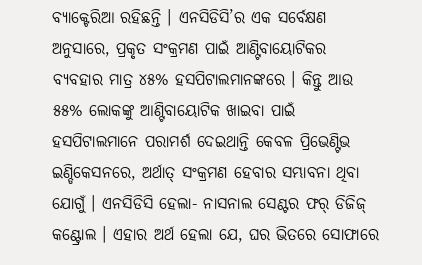ବ୍ୟାକ୍ଟେରିଆ ରହିଛନ୍ତି । ଏନସିଡିସି’ର ଏକ ସର୍ବେକ୍ଷଣ ଅନୁସାରେ, ପ୍ରକୃତ ସଂକ୍ରମଣ ପାଇଁ ଆଣ୍ଟିବାୟୋଟିକର ବ୍ୟବହାର ମାତ୍ର ୪୫% ହସପିଟାଲମାନଙ୍କରେ । କିନ୍ତୁ ଆଉ ୫୫% ଲୋକଙ୍କୁ ଆଣ୍ଟିବାୟୋଟିକ ଖାଇବା ପାଇଁ ହସପିଟାଲମାନେ ପରାମର୍ଶ ଦେଇଥାନ୍ତି କେବଳ ପ୍ରିଭେଣ୍ଟିଭ ଇଣ୍ଡିକେସନରେ, ଅର୍ଥାତ୍ ସଂକ୍ରମଣ ହେବାର ସମ୍ଭାବନା ଥିବା ଯୋଗୁଁ । ଏନସିଡିସି ହେଲା- ନାସନାଲ ସେଣ୍ଟର ଫର୍ ଡିଜିଜ୍ କଣ୍ଟ୍ରୋଲ । ଏହାର ଅର୍ଥ ହେଲା ଯେ, ଘର ଭିତରେ ସୋଫାରେ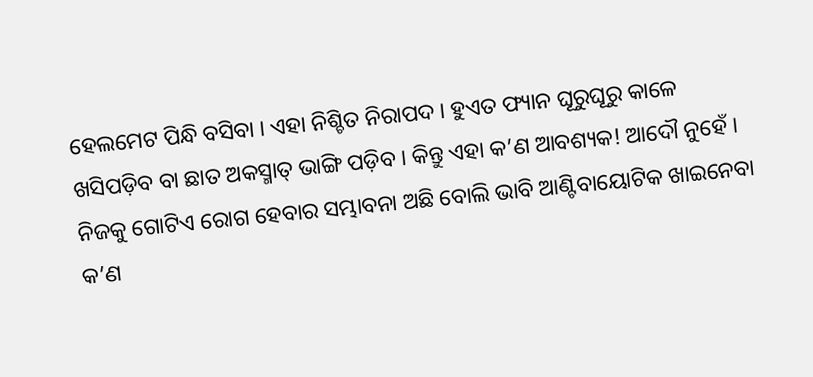ହେଲମେଟ ପିନ୍ଧି ବସିବା । ଏହା ନିଶ୍ଚିତ ନିରାପଦ । ହୁଏତ ଫ୍ୟାନ ଘୂରୁଘୂରୁ କାଳେ ଖସିପଡ଼ିବ ବା ଛାତ ଅକସ୍ମାତ୍ ଭାଙ୍ଗି ପଡ଼ିବ । କିନ୍ତୁ ଏହା କ’ଣ ଆବଶ୍ୟକ! ଆଦୌ ନୁହେଁ । ନିଜକୁ ଗୋଟିଏ ରୋଗ ହେବାର ସମ୍ଭାବନା ଅଛି ବୋଲି ଭାବି ଆଣ୍ଟିବାୟୋଟିକ ଖାଇନେବା କ’ଣ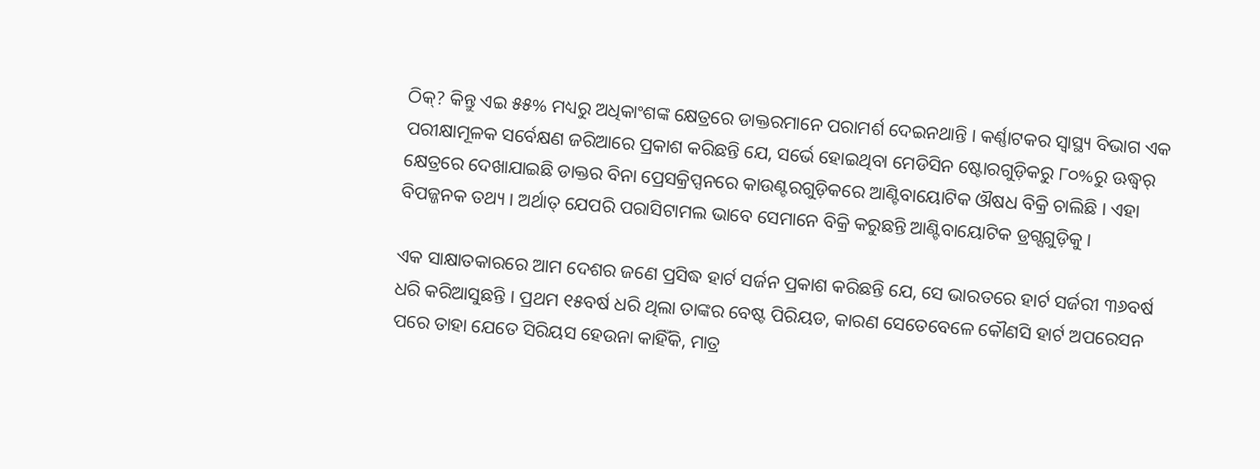ଠିକ୍? କିନ୍ତୁ ଏଇ ୫୫% ମଧ୍ୟରୁ ଅଧିକାଂଶଙ୍କ କ୍ଷେତ୍ରରେ ଡାକ୍ତରମାନେ ପରାମର୍ଶ ଦେଇନଥାନ୍ତି । କର୍ଣ୍ଣାଟକର ସ୍ୱାସ୍ଥ୍ୟ ବିଭାଗ ଏକ ପରୀକ୍ଷାମୂଳକ ସର୍ବେକ୍ଷଣ ଜରିଆରେ ପ୍ରକାଶ କରିଛନ୍ତି ଯେ, ସର୍ଭେ ହୋଇଥିବା ମେଡିସିନ ଷ୍ଟୋରଗୁଡ଼ିକରୁ ୮୦%ରୁ ଊଦ୍ଧ୍ୱର୍ କ୍ଷେତ୍ରରେ ଦେଖାଯାଇଛି ଡାକ୍ତର ବିନା ପ୍ରେସକ୍ରିପ୍ସନରେ କାଉଣ୍ଟରଗୁଡ଼ିକରେ ଆଣ୍ଟିବାୟୋଟିକ ଔଷଧ ବିକ୍ରି ଚାଲିଛି । ଏହା ବିପଜ୍ଜନକ ତଥ୍ୟ । ଅର୍ଥାତ୍ ଯେପରି ପରାସିଟାମଲ ଭାବେ ସେମାନେ ବିକ୍ରି କରୁଛନ୍ତି ଆଣ୍ଟିବାୟୋଟିକ ଡ୍ରଗ୍ସଗୁଡ଼ିକୁ ।

ଏକ ସାକ୍ଷାତକାରରେ ଆମ ଦେଶର ଜଣେ ପ୍ରସିଦ୍ଧ ହାର୍ଟ ସର୍ଜନ ପ୍ରକାଶ କରିଛନ୍ତି ଯେ, ସେ ଭାରତରେ ହାର୍ଟ ସର୍ଜରୀ ୩୬ବର୍ଷ ଧରି କରିଆସୁଛନ୍ତି । ପ୍ରଥମ ୧୫ବର୍ଷ ଧରି ଥିଲା ତାଙ୍କର ବେଷ୍ଟ ପିରିୟଡ, କାରଣ ସେତେବେଳେ କୌଣସି ହାର୍ଟ ଅପରେସନ ପରେ ତାହା ଯେତେ ସିରିୟସ ହେଉନା କାହିଁକି, ମାତ୍ର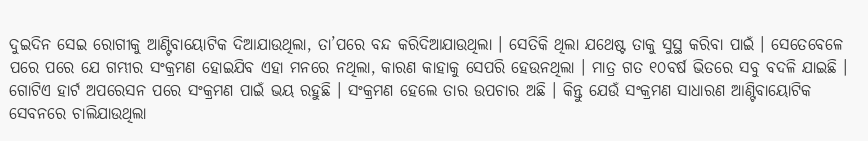ଦୁଇଦିନ ସେଇ ରୋଗୀକୁ ଆଣ୍ଟିବାୟୋଟିକ ଦିଆଯାଉଥିଲା, ତା’ପରେ ବନ୍ଦ କରିଦିଆଯାଉଥିଲା । ସେତିକି ଥିଲା ଯଥେଷ୍ଟ ତାକୁ ସୁସ୍ଥ କରିବା ପାଇଁ । ସେତେବେଳେ ପରେ ପରେ ଯେ ଗମ୍ଭୀର ସଂକ୍ରମଣ ହୋଇଯିବ ଏହା ମନରେ ନଥିଲା, କାରଣ କାହାକୁ ସେପରି ହେଉନଥିଲା । ମାତ୍ର ଗତ ୧୦ବର୍ଷ ଭିତରେ ସବୁ ବଦଳି ଯାଇଛି । ଗୋଟିଏ ହାର୍ଟ ଅପରେସନ ପରେ ସଂକ୍ରମଣ ପାଇଁ ଭୟ ରହୁଛି । ସଂକ୍ରମଣ ହେଲେ ତାର ଉପଚାର ଅଛି । କିନ୍ତୁ ଯେଉଁ ସଂକ୍ରମଣ ସାଧାରଣ ଆଣ୍ଟିବାୟୋଟିକ ସେବନରେ ଚାଲିଯାଉଥିଲା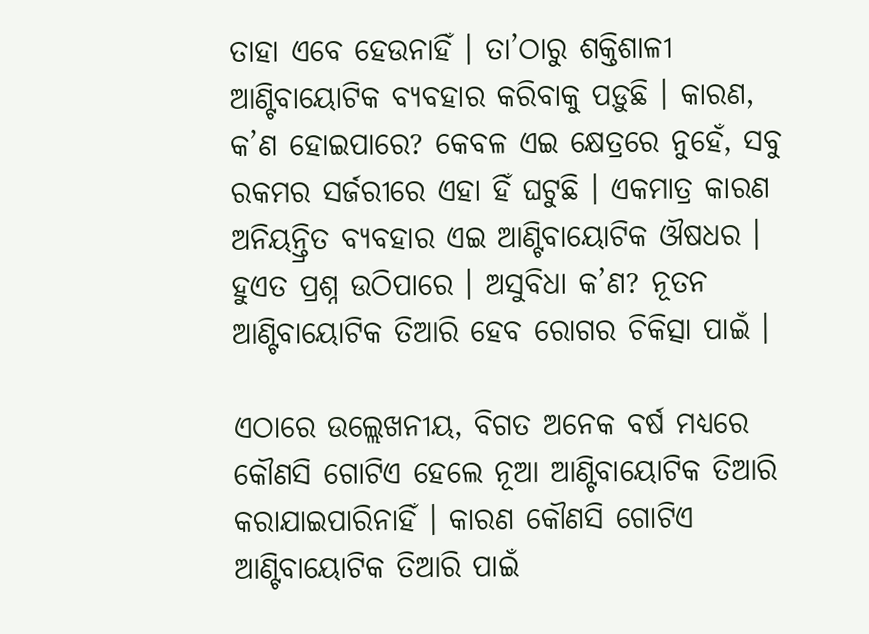ତାହା ଏବେ ହେଉନାହିଁ । ତା’ଠାରୁ ଶକ୍ତିଶାଳୀ ଆଣ୍ଟିବାୟୋଟିକ ବ୍ୟବହାର କରିବାକୁ ପଡ଼ୁଛି । କାରଣ, କ’ଣ ହୋଇପାରେ? କେବଳ ଏଇ କ୍ଷେତ୍ରରେ ନୁହେଁ, ସବୁ ରକମର ସର୍ଜରୀରେ ଏହା ହିଁ ଘଟୁଛି । ଏକମାତ୍ର କାରଣ ଅନିୟନ୍ତ୍ରିତ ବ୍ୟବହାର ଏଇ ଆଣ୍ଟିବାୟୋଟିକ ଔଷଧର । ହୁଏତ ପ୍ରଶ୍ନ ଉଠିପାରେ । ଅସୁବିଧା କ’ଣ? ନୂତନ ଆଣ୍ଟିବାୟୋଟିକ ତିଆରି ହେବ ରୋଗର ଚିକିତ୍ସା ପାଇଁ ।

ଏଠାରେ ଉଲ୍ଲେଖନୀୟ, ବିଗତ ଅନେକ ବର୍ଷ ମଧ୍ୟରେ କୌଣସି ଗୋଟିଏ ହେଲେ ନୂଆ ଆଣ୍ଟିବାୟୋଟିକ ତିଆରି କରାଯାଇପାରିନାହିଁ । କାରଣ କୌଣସି ଗୋଟିଏ ଆଣ୍ଟିବାୟୋଟିକ ତିଆରି ପାଇଁ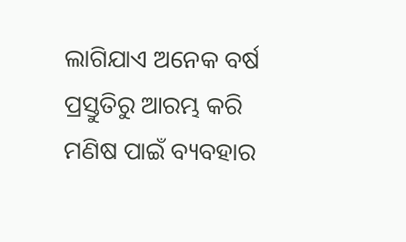ଲାଗିଯାଏ ଅନେକ ବର୍ଷ ପ୍ରସ୍ତୁତିରୁ ଆରମ୍ଭ କରି ମଣିଷ ପାଇଁ ବ୍ୟବହାର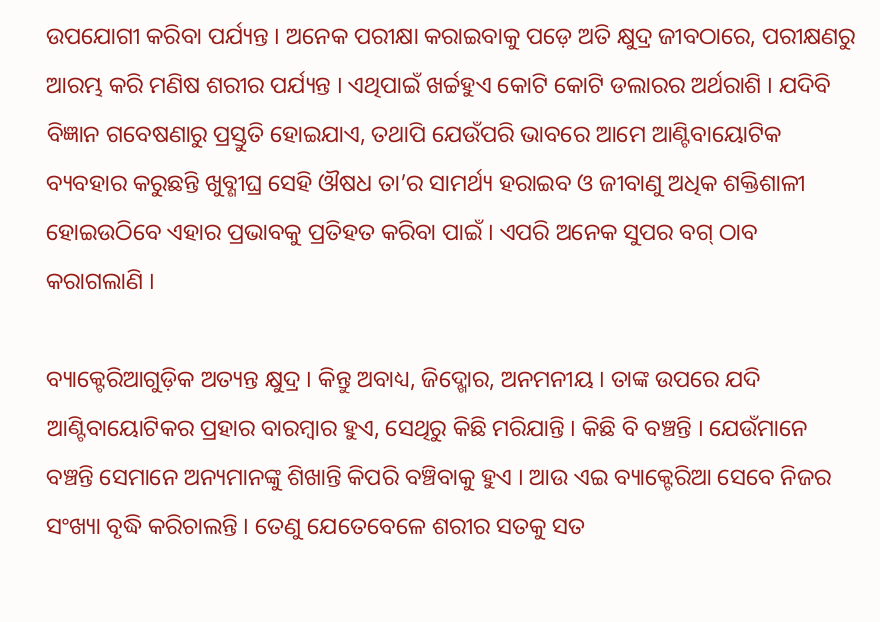ଉପଯୋଗୀ କରିବା ପର୍ଯ୍ୟନ୍ତ । ଅନେକ ପରୀକ୍ଷା କରାଇବାକୁ ପଡ଼େ ଅତି କ୍ଷୁଦ୍ର ଜୀବଠାରେ, ପରୀକ୍ଷଣରୁ ଆରମ୍ଭ କରି ମଣିଷ ଶରୀର ପର୍ଯ୍ୟନ୍ତ । ଏଥିପାଇଁ ଖର୍ଚ୍ଚହୁଏ କୋଟି କୋଟି ଡଲାରର ଅର୍ଥରାଶି । ଯଦିବି ବିଜ୍ଞାନ ଗବେଷଣାରୁ ପ୍ରସ୍ତୁତି ହୋଇଯାଏ, ତଥାପି ଯେଉଁପରି ଭାବରେ ଆମେ ଆଣ୍ଟିବାୟୋଟିକ ବ୍ୟବହାର କରୁଛନ୍ତି ଖୁବ୍ଶୀଘ୍ର ସେହି ଔଷଧ ତା’ର ସାମର୍ଥ୍ୟ ହରାଇବ ଓ ଜୀବାଣୁ ଅଧିକ ଶକ୍ତିଶାଳୀ ହୋଇଉଠିବେ ଏହାର ପ୍ରଭାବକୁ ପ୍ରତିହତ କରିବା ପାଇଁ । ଏପରି ଅନେକ ସୁପର ବଗ୍ ଠାବ କରାଗଲାଣି ।

ବ୍ୟାକ୍ଟେରିଆଗୁଡ଼ିକ ଅତ୍ୟନ୍ତ କ୍ଷୁଦ୍ର । କିନ୍ତୁ ଅବାଧ୍ୟ, ଜିଦ୍ଖୋର, ଅନମନୀୟ । ତାଙ୍କ ଉପରେ ଯଦି ଆଣ୍ଟିବାୟୋଟିକର ପ୍ରହାର ବାରମ୍ବାର ହୁଏ, ସେଥିରୁ କିଛି ମରିଯାନ୍ତି । କିଛି ବି ବଞ୍ଚନ୍ତି । ଯେଉଁମାନେ ବଞ୍ଚନ୍ତି ସେମାନେ ଅନ୍ୟମାନଙ୍କୁ ଶିଖାନ୍ତି କିପରି ବଞ୍ଚିବାକୁ ହୁଏ । ଆଉ ଏଇ ବ୍ୟାକ୍ଟେରିଆ ସେବେ ନିଜର ସଂଖ୍ୟା ବୃଦ୍ଧି କରିଚାଲନ୍ତି । ତେଣୁ ଯେତେବେଳେ ଶରୀର ସତକୁ ସତ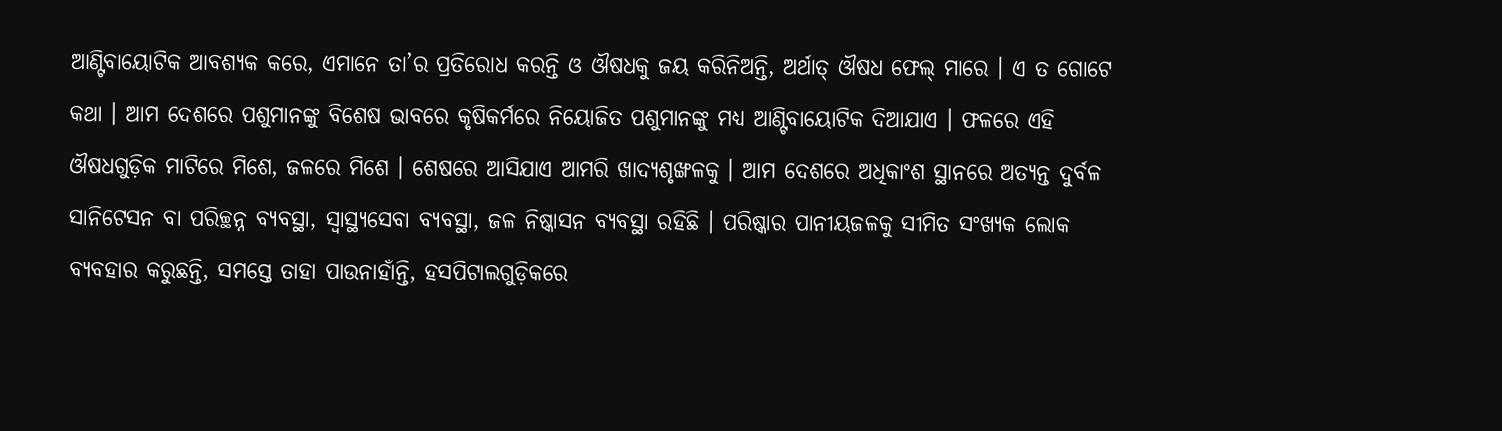ଆଣ୍ଟିବାୟୋଟିକ ଆବଶ୍ୟକ କରେ, ଏମାନେ ତା’ର ପ୍ରତିରୋଧ କରନ୍ତି ଓ ଔଷଧକୁ ଜୟ କରିନିଅନ୍ତି, ଅର୍ଥାତ୍ ଔଷଧ ଫେଲ୍ ମାରେ । ଏ ତ ଗୋଟେ କଥା । ଆମ ଦେଶରେ ପଶୁମାନଙ୍କୁ ବିଶେଷ ଭାବରେ କୃଷିକର୍ମରେ ନିୟୋଜିତ ପଶୁମାନଙ୍କୁ ମଧ୍ୟ ଆଣ୍ଟିବାୟୋଟିକ ଦିଆଯାଏ । ଫଳରେ ଏହି ଔଷଧଗୁଡ଼ିକ ମାଟିରେ ମିଶେ, ଜଳରେ ମିଶେ । ଶେଷରେ ଆସିଯାଏ ଆମରି ଖାଦ୍ୟଶୃଙ୍ଖଳକୁ । ଆମ ଦେଶରେ ଅଧିକାଂଶ ସ୍ଥାନରେ ଅତ୍ୟନ୍ତ ଦୁର୍ବଳ ସାନିଟେସନ ବା ପରିଚ୍ଛନ୍ନ ବ୍ୟବସ୍ଥା, ସ୍ୱାସ୍ଥ୍ୟସେବା ବ୍ୟବସ୍ଥା, ଜଳ ନିଷ୍କାସନ ବ୍ୟବସ୍ଥା ରହିଛି । ପରିଷ୍କାର ପାନୀୟଜଳକୁ ସୀମିତ ସଂଖ୍ୟକ ଲୋକ ବ୍ୟବହାର କରୁଛନ୍ତି, ସମସ୍ତେ ତାହା ପାଉନାହାଁନ୍ତି, ହସପିଟାଲଗୁଡ଼ିକରେ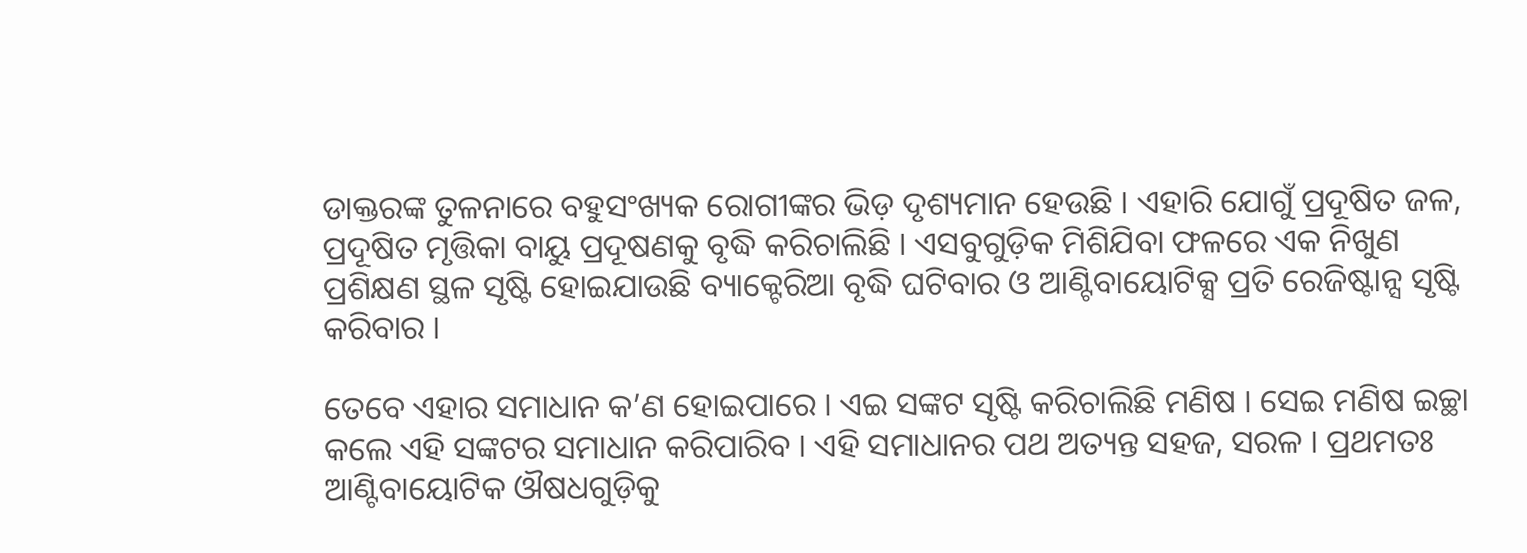ଡାକ୍ତରଙ୍କ ତୁଳନାରେ ବହୁସଂଖ୍ୟକ ରୋଗୀଙ୍କର ଭିଡ଼ ଦୃଶ୍ୟମାନ ହେଉଛି । ଏହାରି ଯୋଗୁଁ ପ୍ରଦୂଷିତ ଜଳ, ପ୍ରଦୂଷିତ ମୃତ୍ତିକା ବାୟୁ ପ୍ରଦୂଷଣକୁ ବୃଦ୍ଧି କରିଚାଲିଛି । ଏସବୁଗୁଡ଼ିକ ମିଶିଯିବା ଫଳରେ ଏକ ନିଖୁଣ ପ୍ରଶିକ୍ଷଣ ସ୍ଥଳ ସୃଷ୍ଟି ହୋଇଯାଉଛି ବ୍ୟାକ୍ଟେରିଆ ବୃଦ୍ଧି ଘଟିବାର ଓ ଆଣ୍ଟିବାୟୋଟିକ୍ସ ପ୍ରତି ରେଜିଷ୍ଟାନ୍ସ ସୃଷ୍ଟି କରିବାର ।

ତେବେ ଏହାର ସମାଧାନ କ’ଣ ହୋଇପାରେ । ଏଇ ସଙ୍କଟ ସୃଷ୍ଟି କରିଚାଲିଛି ମଣିଷ । ସେଇ ମଣିଷ ଇଚ୍ଛା କଲେ ଏହି ସଙ୍କଟର ସମାଧାନ କରିପାରିବ । ଏହି ସମାଧାନର ପଥ ଅତ୍ୟନ୍ତ ସହଜ, ସରଳ । ପ୍ରଥମତଃ ଆଣ୍ଟିବାୟୋଟିକ ଔଷଧଗୁଡ଼ିକୁ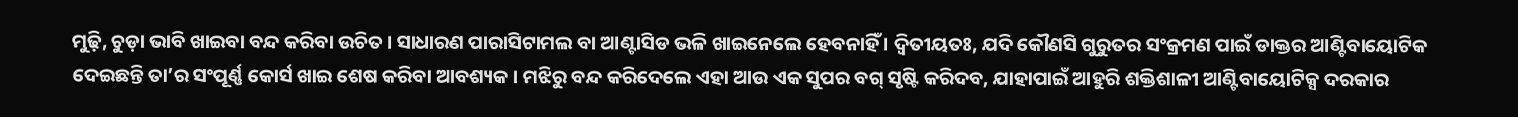ମୁଢ଼ି, ଚୁଡ଼ା ଭାବି ଖାଇବା ବନ୍ଦ କରିବା ଉଚିତ । ସାଧାରଣ ପାରାସିଟାମଲ ବା ଆଣ୍ଟାସିଡ ଭଳି ଖାଇନେଲେ ହେବନାହିଁ । ଦ୍ୱିତୀୟତଃ, ଯଦି କୌଣସି ଗୁରୁତର ସଂକ୍ରମଣ ପାଇଁ ଡାକ୍ତର ଆଣ୍ଟିବାୟୋଟିକ ଦେଇଛନ୍ତି ତା’ର ସଂପୂର୍ଣ୍ଣ କୋର୍ସ ଖାଇ ଶେଷ କରିବା ଆବଶ୍ୟକ । ମଝିରୁ ବନ୍ଦ କରିଦେଲେ ଏହା ଆଉ ଏକ ସୁପର ବଗ୍ ସୃଷ୍ଟି କରିଦବ, ଯାହାପାଇଁ ଆହୁରି ଶକ୍ତିଶାଳୀ ଆଣ୍ଟିବାୟୋଟିକ୍ସ ଦରକାର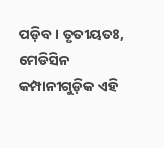ପଡ଼ିବ । ତୃତୀୟତଃ, ମେଡିସିନ କମ୍ପାନୀଗୁଡ଼ିକ ଏହି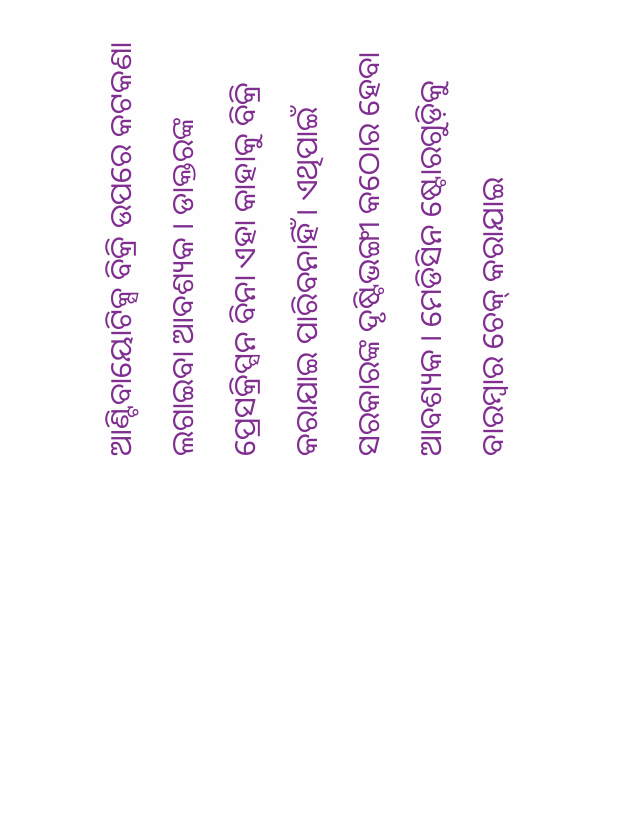ଆଣ୍ଟିବାୟୋଟିକ୍ସ ବିକ୍ରି ଉପରେ କଟକଣା ଲଗାଇବା ଆବଶ୍ୟକ । ଡାକ୍ତରଙ୍କ ପ୍ରେସକ୍ରିପ୍ସନ ବିନା ଏହା କାହାକୁ ବିକ୍ରି କରାଯାଇ ପାରିବନାହିଁ । ଏଥିପାଇଁ ସରକାରଙ୍କ ଦୃଷ୍ଟିଭଙ୍ଗୀ କଠୋର ହେବା ଆବଶ୍ୟକ । ମେଡିସିନ ଷ୍ଟୋରଗୁଡ଼ିକୁ ବାରମ୍ବାର ଚେକ୍ କରାଯାଇ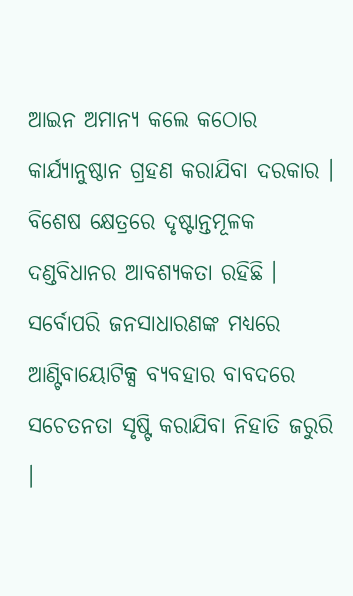ଆଇନ ଅମାନ୍ୟ କଲେ କଠୋର କାର୍ଯ୍ୟାନୁଷ୍ଠାନ ଗ୍ରହଣ କରାଯିବା ଦରକାର । ବିଶେଷ କ୍ଷେତ୍ରରେ ଦୃଷ୍ଟାନ୍ତମୂଳକ ଦଣ୍ଡବିଧାନର ଆବଶ୍ୟକତା ରହିଛି । ସର୍ବୋପରି ଜନସାଧାରଣଙ୍କ ମଧ୍ୟରେ ଆଣ୍ଟିବାୟୋଟିକ୍ସ ବ୍ୟବହାର ବାବଦରେ ସଚେତନତା ସୃଷ୍ଟି କରାଯିବା ନିହାତି ଜରୁରି ।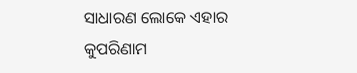ସାଧାରଣ ଲୋକେ ଏହାର କୁପରିଣାମ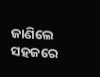ଜାଣିଲେ ସହଜରେ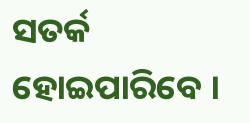ସତର୍କ ହୋଇପାରିବେ ।